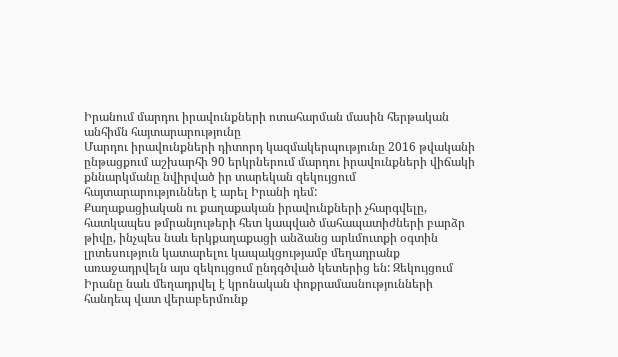Իրանում մարդու իրավունքների ոտահարման մասին հերթական անհիմն հայտարարությունը
Մարդու իրավունքների դիտորդ կազմակերպությունը 2016 թվականի ընթացքում աշխարհի 90 երկրներում մարդու իրավունքների վիճակի քննարկմանը նվիրված իր տարեկան զեկույցում հայտարարություններ է արել Իրանի դեմ:
Քաղաքացիական ու քաղաքական իրավունքների չհարգվելը, հատկապես թմրանյութերի հետ կապված մահապատիժների բարձր թիվը, ինչպես նաև երկքաղաքացի անձանց արևմուտքի օգտին լրտեսություն կատարելու կապակցությամբ մեղադրանք առաջադրվելն այս զեկույցում ընդգծված կետերից են: Զեկույցում Իրանը նաև մեղադրվել է կրոնական փոքրամասնությունների հանդեպ վատ վերաբերմունք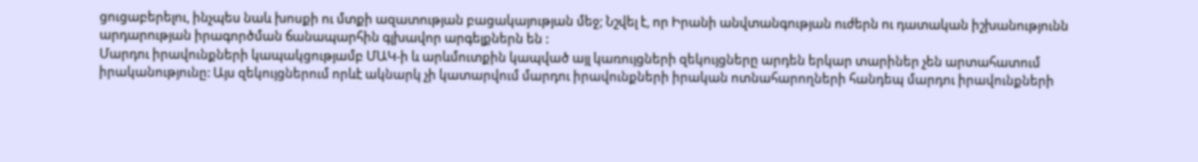ցուցաբերելու, ինչպես նաև խոսքի ու մտքի ազատության բացակայության մեջ; Նշվել է, որ Իրանի անվտանգության ուժերն ու դատական իշխանությունն արդարության իրագործման ճանապարհին գլխավոր արգելքներն են :
Մարդու իրավունքների կապակցությամբ ՄԱԿ-ի և արևմուտքին կապված այլ կառույցների զեկույցները արդեն երկար տարիներ չեն արտահատում իրականությունը: Այս զեկույցներում որևէ ակնարկ չի կատարվում մարդու իրավունքների իրական ոտնահարողների հանդեպ մարդու իրավունքների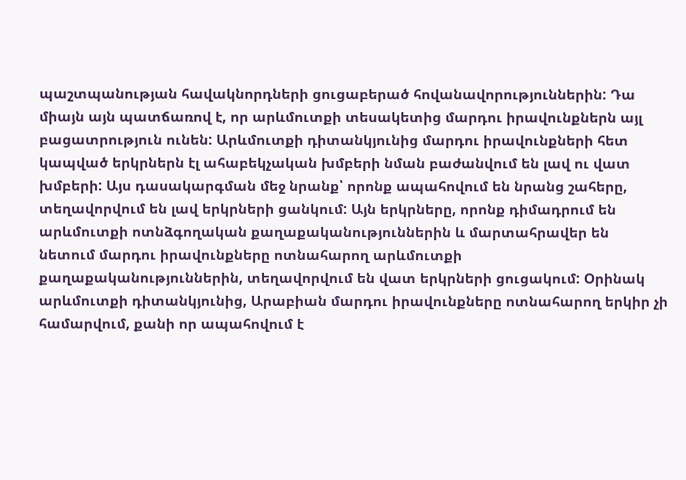պաշտպանության հավակնորդների ցուցաբերած հովանավորություններին: Դա միայն այն պատճառով է, որ արևմուտքի տեսակետից մարդու իրավունքներն այլ բացատրություն ունեն: Արևմուտքի դիտանկյունից մարդու իրավունքների հետ կապված երկրներն էլ ահաբեկչական խմբերի նման բաժանվում են լավ ու վատ խմբերի: Այս դասակարգման մեջ նրանք՝ որոնք ապահովում են նրանց շահերը, տեղավորվում են լավ երկրների ցանկում: Այն երկրները, որոնք դիմադրում են արևմուտքի ոտնձգողական քաղաքականություններին և մարտահրավեր են նետում մարդու իրավունքները ոտնահարող արևմուտքի քաղաքականություններին, տեղավորվում են վատ երկրների ցուցակում: Օրինակ արևմուտքի դիտանկյունից, Արաբիան մարդու իրավունքները ոտնահարող երկիր չի համարվում, քանի որ ապահովում է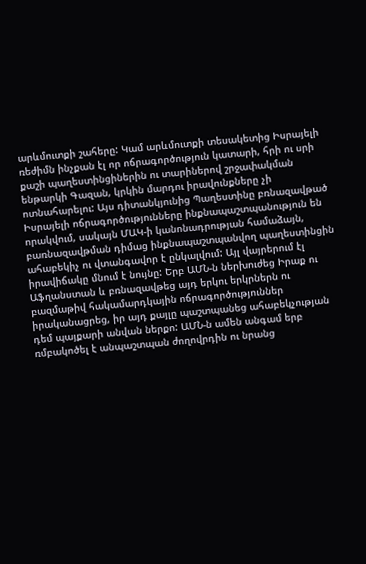արևմուտքի շահերը: Կամ արևմուտքի տեսակետից Իսրայելի ռեժիմն ինչքան էլ որ ոճրագործություն կատարի, հրի ու սրի քաշի պաղեստինցիներին ու տարիներով շրջափակման ենթարկի Գազան, կրկին մարդու իրավունքները չի ոտնահարելու: Այս դիտանկյունից Պաղեստինը բռնազավթած Իսրայելի ոճրագործությունները ինքնապաշտպանություն են որակվում, սակայն ՄԱԿ-ի կանոնադրության համաձայն, բառնազավթման դիմաց ինքնապաշտպանվող պաղեստինցին ահաբեկիչ ու վտանգավոր է ընկալվում: Այլ վայրերում էլ իրավիճակը մնում է նույնը: Երբ ԱՄՆ-ն ներխուժեց Իրաք ու Աֆղանստան և բռնազավթեց այդ երկու երկրներն ու բազմաթիվ հակամարդկային ոճրագործություններ իրականացրեց, իր այդ քայլը պաշտպանեց ահաբեկչության դեմ պայքարի անվան ներքո: ԱՄՆ-ն ամեն անգամ երբ ռմբակոծել է անպաշտպան ժողովրդին ու նրանց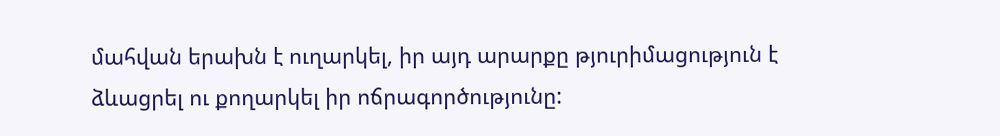մահվան երախն է ուղարկել, իր այդ արարքը թյուրիմացություն է ձևացրել ու քողարկել իր ոճրագործությունը: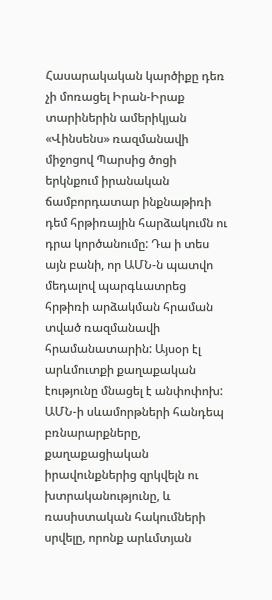Հասարակական կարծիքը դեռ չի մոռացել Իրան-Իրաք տարիներին ամերիկյան «Վինսենս» ռազմանավի միջոցով Պարսից ծոցի երկնքում իրանական ճամբորդատար ինքնաթիռի դեմ հրթիռային հարձակումն ու դրա կործանումը: Դա ի տես այն բանի, որ ԱՄՆ-ն պատվո մեդալով պարգևատրեց հրթիռի արձակման հրաման տված ռազմանավի հրամանատարին: Այսօր էլ արևմուտքի քաղաքական էությունը մնացել է անփոփոխ:
ԱՄՆ-ի սևամորթների հանդեպ բռնարարքները, քաղաքացիական իրավունքներից զրկվելն ու խտրականությունը, և ռասիստական հակումների սրվելը, որոնք արևմտյան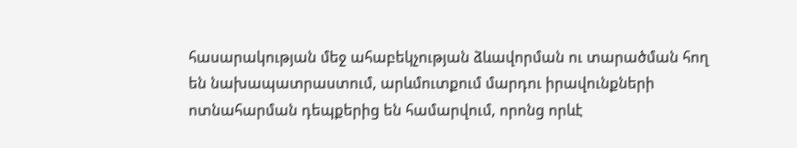հասարակության մեջ ահաբեկչության ձևավորման ու տարածման հող են նախապատրաստում, արևմուտքում մարդու իրավունքների ոտնահարման դեպքերից են համարվում, որոնց որևէ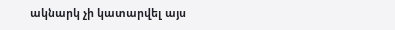ակնարկ չի կատարվել այս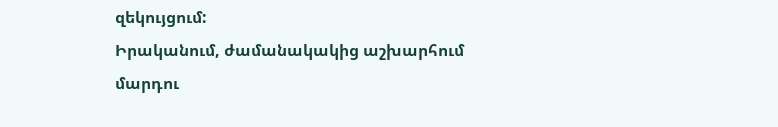զեկույցում:
Իրականում, ժամանակակից աշխարհում մարդու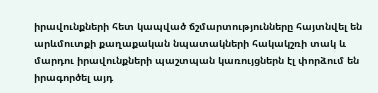իրավունքների հետ կապված ճշմարտությունները հայտնվել են արևմուտքի քաղաքական նպատակների հակակշռի տակ և մարդու իրավունքների պաշտպան կառույցներն էլ փորձում են իրագործել այդ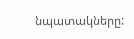նպատակները: